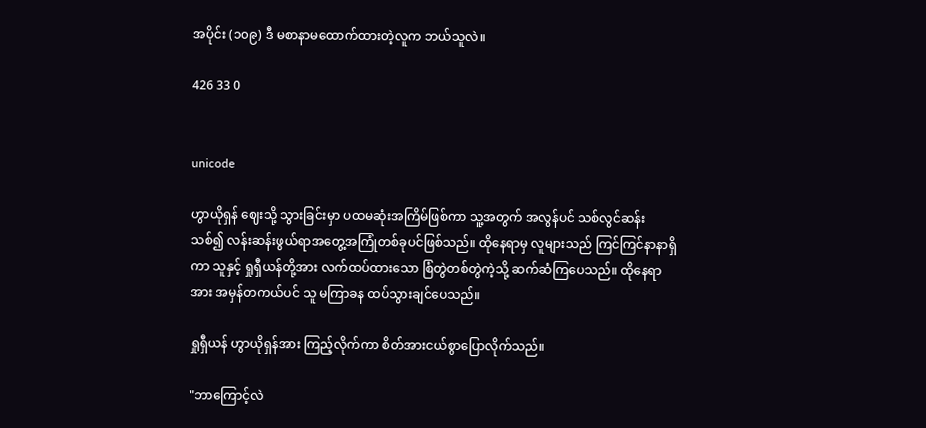အပိုင်း (၁၀၉) ဒီ မစာနာမထောက်ထားတဲ့လူက ဘယ်သူလဲ။

426 33 0


unicode

ဟွာယိုရှန် ဈေးသို့ သွားခြင်းမှာ ပထမဆုံးအကြိမ်ဖြစ်ကာ သူ့အတွက် အလွန်ပင် သစ်လွင်ဆန်းသစ်၍ လန်းဆန်းဖွယ်ရာအတွေ့အကြုံတစ်ခုပင်ဖြစ်သည်။ ထိုနေရာမှ လူများသည် ကြင်ကြင်နာနာရှိကာ သူနှင့် ရှုရှီယန်တို့အား လက်ထပ်ထားသော စြံတွဲတစ်တွဲကဲ့သို့ ဆက်ဆံကြပေသည်။ ထိုနေရာအား အမှန်တကယ်ပင် သူ မကြာခန ထပ်သွားချင်ပေသည်။

ရှုရှီယန် ဟွာယိုရှန်အား ကြည့်လိုက်ကာ စိတ်အားငယ်စွာပြောလိုက်သည်။

"ဘာကြောင့်လဲ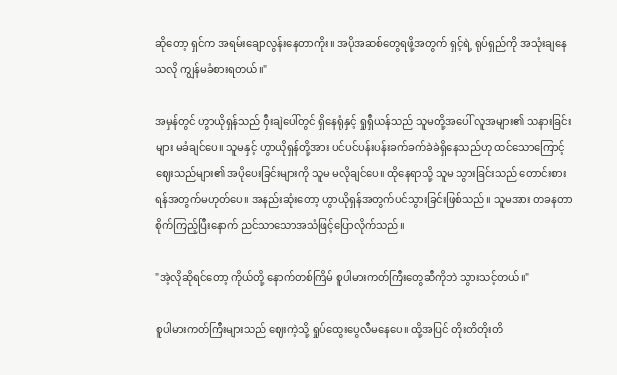ဆိုတော့ ရှင်က အရမ်းချောလွန်းနေတာကိုး။ အပိုအဆစ်တွေရဖို့အတွက် ရှင့်ရဲ့ ရုပ်ရှည်ကို အသုံးချနေသလို ကျွန်မခံစားရတယ်။"

အမှန်တွင် ဟွာယိုရှန်သည် ဝှီးချဲပေါ်တွင် ရှိနေရုံနှင့် ရှုရှီယန်သည် သူမတို့အပေါ် လူအများ၏ သနားခြင်းများ မခံချင်ပေ။ သူမနှင့် ဟွာယိုရှန်တို့အား ပင်ပင်ပန်းပန်းခက်ခက်ခဲခဲရှိနေသည်ဟု ထင်သောကြောင့် ဈေးသည်များ၏ အပိုပေးခြင်းများကို သူမ မလိုချင်ပေ။ ထိုနေရာသို့ သူမ သွားခြင်းသည် တောင်းစားရန်အတွက်မဟုတ်ပေ။ အနည်းဆုံးတော့ ဟွာယိုရှန်အတွက်ပင်သွားခြင်းဖြစ်သည်။ သူမအား တခနတာ စိုက်ကြည့်ပြီးနောက် ညင်သာသောအသံဖြင့်ပြောလိုက်သည်။

"အဲ့လိုဆိုရင်တော့ ကိုယ်တို့ နောက်တစ်ကြိမ် စူပါမားကတ်ကြီးတွေဆီကိုဘဲ သွားသင့်တယ်။"

စူပါမားကတ်ကြီးများသည် ဈေးကဲ့သို့ ရှုပ်ထွေးပွေလီ‌မနေပေ။ ထို့အပြင် တိုးတိတိုးတိ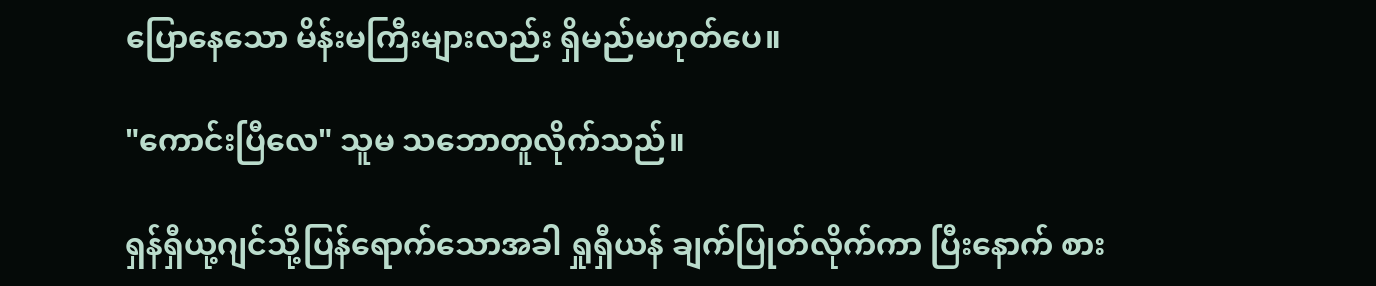ပြောနေသော မိန်းမကြီးများလည်း ရှိမည်မဟုတ်ပေ။

"ကောင်းပြီလေ" သူမ သဘောတူလိုက်သည်။

ရှန်ရှီယု့ဂျင်သို့ပြန်ရောက်သောအခါ ရှုရှီယန် ချက်ပြုတ်လိုက်ကာ ပြီးနောက် စား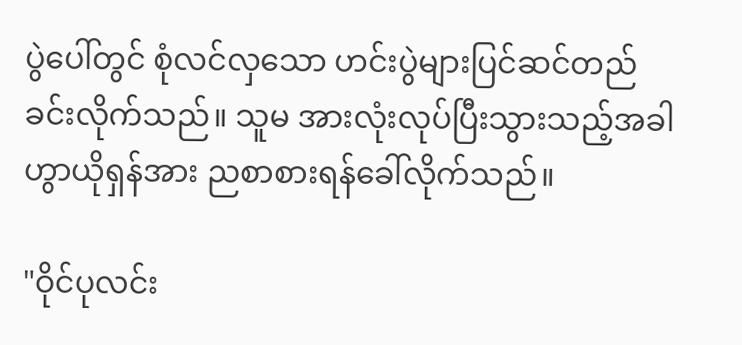ပွဲပေါ်တွင် စုံလင်လှသော ဟင်းပွဲများပြင်ဆင်တည်ခင်းလိုက်သည်။ သူမ အားလုံးလုပ်ပြီးသွားသည့်အခါ ဟွာယိုရှန်အား ညစာစားရန်ခေါ်လိုက်သည်။

"ဝိုင်ပုလင်း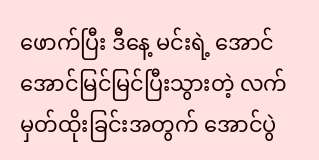ဖောက်ပြီး ဒီနေ့ မင်းရဲ့ အောင်အောင်မြင်မြင်ပြီးသွားတဲ့ လက်မှတ်ထိုးခြင်းအတွက် အောင်ပွဲ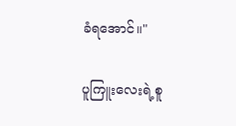ခံရအောင်။"

ပူကြူးလေးရဲ့စူ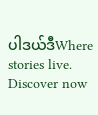ပါဒယ်ဒီWhere stories live. Discover now